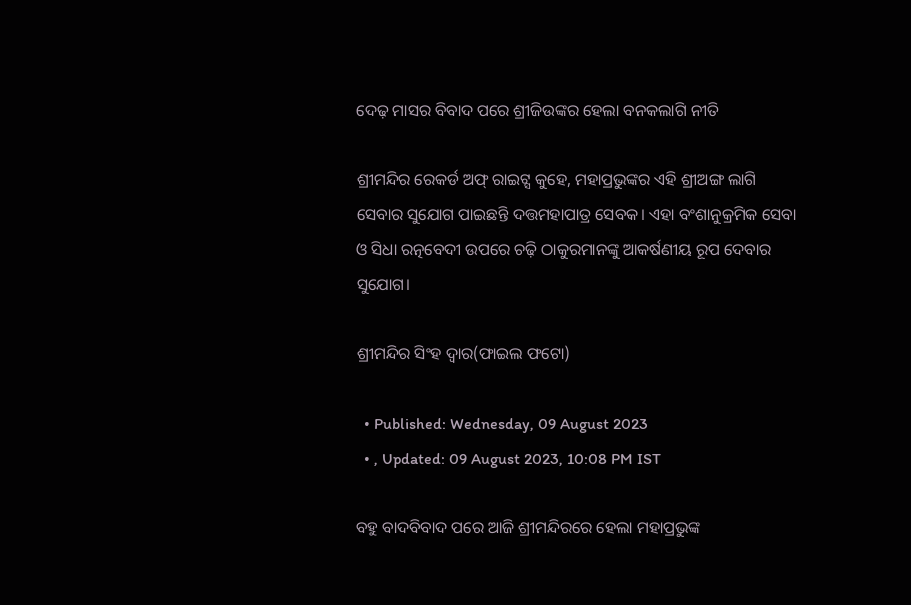ଦେଢ଼ ମାସର ବିବାଦ ପରେ ଶ୍ରୀଜିଉଙ୍କର ହେଲା ବନକଲାଗି ନୀତି

ଶ୍ରୀମନ୍ଦିର ରେକର୍ଡ ଅଫ୍‌ ରାଇଟ୍ସ କୁହେ, ମହାପ୍ରଭୁଙ୍କର ଏହି ଶ୍ରୀଅଙ୍ଗ ଲାଗି ସେବାର ସୁଯୋଗ ପାଇଛନ୍ତି ଦତ୍ତମହାପାତ୍ର ସେବକ। ଏହା ବଂଶାନୁକ୍ରମିକ ସେବା ଓ ସିଧା ରତ୍ନବେଦୀ ଉପରେ ଚଢ଼ି ଠାକୁରମାନଙ୍କୁ ଆକର୍ଷଣୀୟ ରୂପ ଦେବାର ସୁଯୋଗ।

ଶ୍ରୀମନ୍ଦିର ସିଂହ ଦ୍ୱାର(ଫାଇଲ ଫଟୋ)

  • Published: Wednesday, 09 August 2023
  • , Updated: 09 August 2023, 10:08 PM IST

ବହୁ ବାଦବିବାଦ ପରେ ଆଜି ଶ୍ରୀମନ୍ଦିରରେ ହେଲା ମହାପ୍ରଭୁଙ୍କ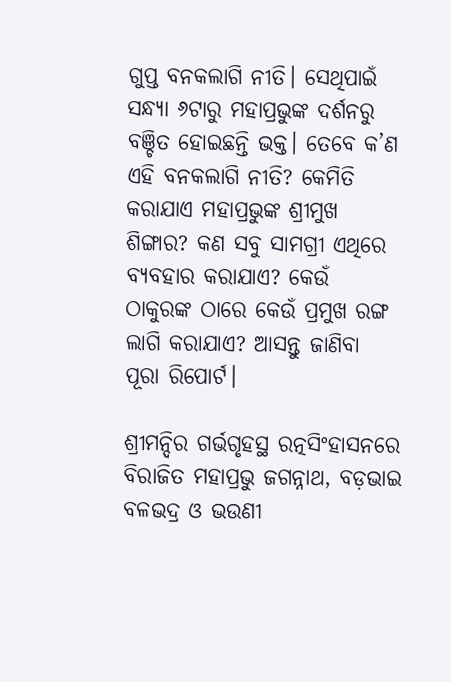ଗୁପ୍ତ ବନକଲାଗି ନୀତି। ସେଥିପାଇଁ ସନ୍ଧ୍ୟା ୬ଟାରୁ ମହାପ୍ରଭୁଙ୍କ ଦର୍ଶନରୁ ବଞ୍ଚିତ ହୋଇଛନ୍ତି ଭକ୍ତ। ତେବେ କ’ଣ ଏହି ବନକଲାଗି ନୀତି? କେମିତି କରାଯାଏ ମହାପ୍ରଭୁଙ୍କ ଶ୍ରୀମୁଖ ଶିଙ୍ଗାର? କଣ ସବୁ ସାମଗ୍ରୀ ଏଥିରେ ବ୍ୟବହାର କରାଯାଏ? କେଉଁ ଠାକୁରଙ୍କ ଠାରେ କେଉଁ ପ୍ରମୁଖ ରଙ୍ଗ ଲାଗି କରାଯାଏ? ଆସନ୍ତୁ ଜାଣିବା ପୂରା ରିପୋର୍ଟ।

ଶ୍ରୀମନ୍ଦିର ଗର୍ଭଗୃହସ୍ଥ ରତ୍ନସିଂହାସନରେ ବିରାଜିତ ମହାପ୍ରଭୁ ଜଗନ୍ନାଥ, ବଡ଼ଭାଇ ବଳଭଦ୍ର ଓ ଭଉଣୀ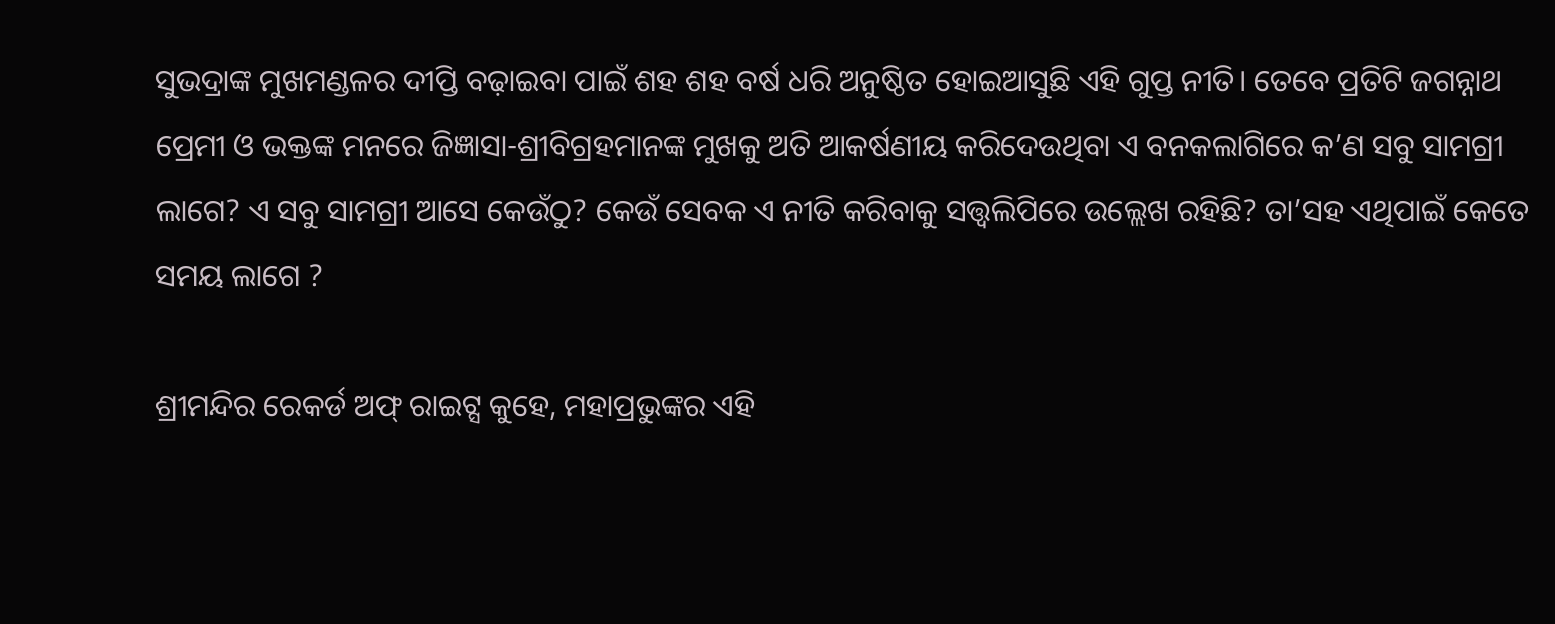ସୁଭଦ୍ରାଙ୍କ ମୁଖମଣ୍ଡଳର ଦୀପ୍ତି ବଢ଼ାଇବା ପାଇଁ ଶହ ଶହ ବର୍ଷ ଧରି ଅନୁଷ୍ଠିତ ହୋଇଆସୁଛି ଏହି ଗୁପ୍ତ ନୀତି। ତେବେ ପ୍ରତିଟି ଜଗନ୍ନାଥ ପ୍ରେମୀ ଓ ଭକ୍ତଙ୍କ ମନରେ ଜିଜ୍ଞାସା-ଶ୍ରୀବିଗ୍ରହମାନଙ୍କ ମୁଖକୁ ଅତି ଆକର୍ଷଣୀୟ କରିଦେଉଥିବା ଏ ବନକଲାଗିରେ କ’ଣ ସବୁ ସାମଗ୍ରୀ ଲାଗେ? ଏ ସବୁ ସାମଗ୍ରୀ ଆସେ କେଉଁଠୁ? କେଉଁ ସେବକ ଏ ନୀତି କରିବାକୁ ସତ୍ତ୍ୱଲିପିରେ ଉଲ୍ଲେଖ ରହିଛି? ତା’ସହ ଏଥିପାଇଁ କେତେ ସମୟ ଲାଗେ ?

ଶ୍ରୀମନ୍ଦିର ରେକର୍ଡ ଅଫ୍‌ ରାଇଟ୍ସ କୁହେ, ମହାପ୍ରଭୁଙ୍କର ଏହି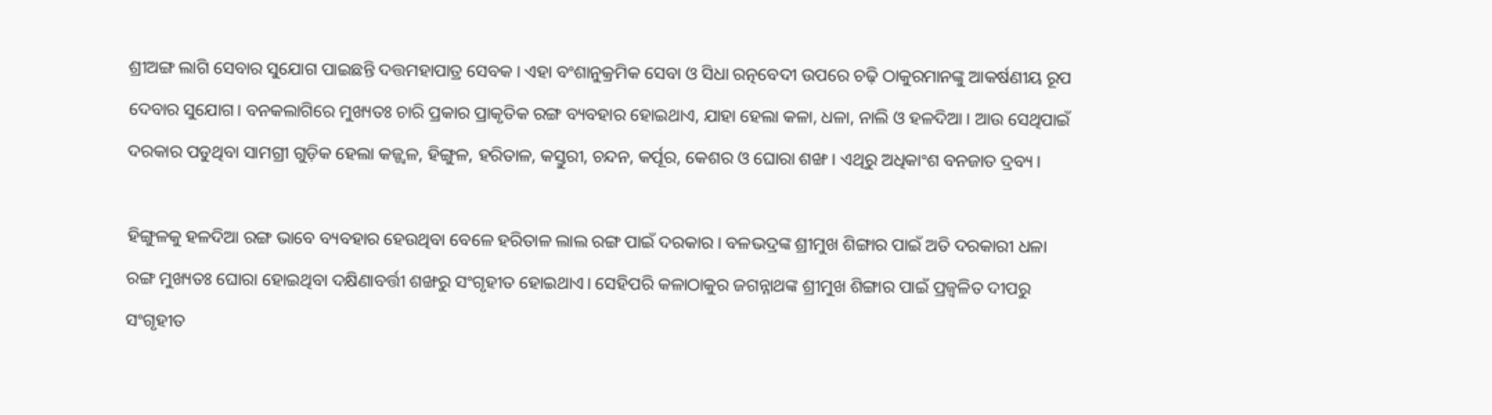ଶ୍ରୀଅଙ୍ଗ ଲାଗି ସେବାର ସୁଯୋଗ ପାଇଛନ୍ତି ଦତ୍ତମହାପାତ୍ର ସେବକ। ଏହା ବଂଶାନୁକ୍ରମିକ ସେବା ଓ ସିଧା ରତ୍ନବେଦୀ ଉପରେ ଚଢ଼ି ଠାକୁରମାନଙ୍କୁ ଆକର୍ଷଣୀୟ ରୂପ ଦେବାର ସୁଯୋଗ। ବନକଲାଗିରେ ମୁଖ୍ୟତଃ ଚାରି ପ୍ରକାର ପ୍ରାକୃତିକ ରଙ୍ଗ ବ୍ୟବହାର ହୋଇଥାଏ, ଯାହା ହେଲା କଳା, ଧଳା, ନାଲି ଓ ହଳଦିଆ। ଆଉ ସେଥିପାଇଁ ଦରକାର ପଡୁଥିବା ସାମଗ୍ରୀ ଗୁଡ଼ିକ ହେଲା କଜ୍ଜ୍ୱଳ, ହିଙ୍ଗୁଳ, ହରିତାଳ, କସ୍ତୁରୀ, ଚନ୍ଦନ, କର୍ପୂର, କେଶର ଓ ଘୋରା ଶଙ୍ଖ। ଏଥିରୁ ଅଧିକାଂଶ ବନଜାତ ଦ୍ରବ୍ୟ।

ହିଙ୍ଗୁଳକୁ ହଳଦିଆ ରଙ୍ଗ ଭାବେ ବ୍ୟବହାର ହେଉଥିବା ବେଳେ ହରିତାଳ ଲାଲ ରଙ୍ଗ ପାଇଁ ଦରକାର। ବଳଭଦ୍ରଙ୍କ ଶ୍ରୀମୁଖ ଶିଙ୍ଗାର ପାଇଁ ଅତି ଦରକାରୀ ଧଳା ରଙ୍ଗ ମୁଖ୍ୟତଃ ଘୋରା ହୋଇଥିବା ଦକ୍ଷିଣାବର୍ତ୍ତୀ ଶଙ୍ଖରୁ ସଂଗୃହୀତ ହୋଇଥାଏ। ସେହିପରି କଳାଠାକୁର ଜଗନ୍ନାଥଙ୍କ ଶ୍ରୀମୁଖ ଶିଙ୍ଗାର ପାଇଁ ପ୍ରଜ୍ୱଳିତ ଦୀପରୁ ସଂଗୃହୀତ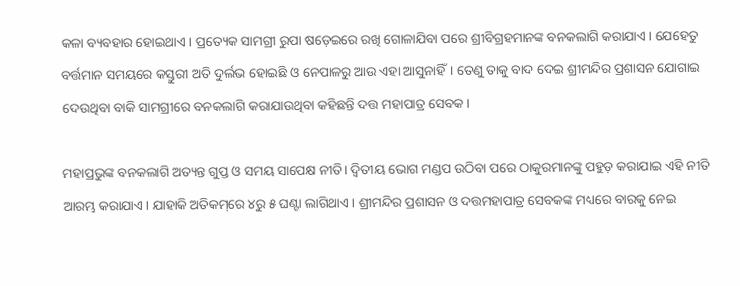କଳା ବ୍ୟବହାର ହୋଇଥାଏ। ପ୍ରତ୍ୟେକ ସାମଗ୍ରୀ ରୁପା ଷଡ଼େଇରେ ରଖି ଗୋଳାଯିବା ପରେ ଶ୍ରୀବିଗ୍ରହମାନଙ୍କ ବନକଲାଗି କରାଯାଏ। ଯେହେତୁ ବର୍ତ୍ତମାନ ସମୟରେ କସ୍ତୁରୀ ଅତି ଦୁର୍ଲଭ ହୋଇଛି ଓ ନେପାଳରୁ ଆଉ ଏହା ଆସୁନାହିଁ। ତେଣୁ ତାକୁ ବାଦ ଦେଇ ଶ୍ରୀମନ୍ଦିର ପ୍ରଶାସନ ଯୋଗାଇ ଦେଉଥିବା ବାକି ସାମଗ୍ରୀରେ ବନକଲାଗି କରାଯାଉଥିବା କହିଛନ୍ତି ଦତ୍ତ ମହାପାତ୍ର ସେବକ।

ମହାପ୍ରଭୁଙ୍କ ବନକଲାଗି ଅତ୍ୟନ୍ତ ଗୁପ୍ତ ଓ ସମୟ ସାପେକ୍ଷ ନୀତି। ଦ୍ୱିତୀୟ ଭୋଗ ମଣ୍ଡପ ଉଠିବା ପରେ ଠାକୁରମାନଙ୍କୁ ପହୁଡ଼ କରାଯାଇ ଏହି ନୀତି ଆରମ୍ଭ କରାଯାଏ। ଯାହାକି ଅତିକମ୍‌ରେ ୪ରୁ ୫ ଘଣ୍ଟା ଲାଗିଥାଏ। ଶ୍ରୀମନ୍ଦିର ପ୍ରଶାସନ ଓ ଦତ୍ତମହାପାତ୍ର ସେବକଙ୍କ ମଧ୍ୟରେ ବାରକୁ ନେଇ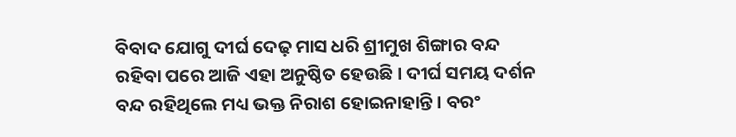ବିବାଦ ଯୋଗୁ ଦୀର୍ଘ ଦେଢ଼ ମାସ ଧରି ଶ୍ରୀମୁଖ ଶିଙ୍ଗାର ବନ୍ଦ ରହିବା ପରେ ଆଜି ଏହା ଅନୁଷ୍ଠିତ ହେଉଛି। ଦୀର୍ଘ ସମୟ ଦର୍ଶନ ବନ୍ଦ ରହିଥିଲେ ମଧ୍ୟ ଭକ୍ତ ନିରାଶ ହୋଇନାହାନ୍ତି। ବରଂ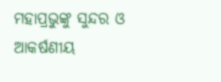ମହାପ୍ରଭୁଙ୍କୁ ସୁନ୍ଦର ଓ ଆକର୍ଷଣୀୟ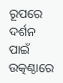ରୂପରେ ଦର୍ଶନ ପାଇଁ ଉତ୍କଣ୍ଠାରେ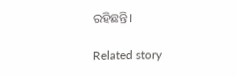ରହିଛନ୍ତି।

Related story